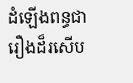ដំឡើងពន្ធជារឿងដ៏រសើប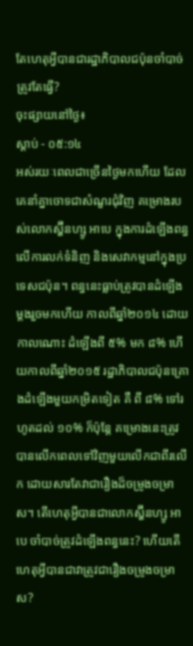តែហេតុអ្វីបានជារដ្ឋាភិបាលជប៉ុនចាំបាច់ត្រូវតែធ្វើ?
ចុះផ្សាយនៅថ្ងៃ៖
ស្តាប់ - ០៥:១៤
អស់រយៈពេលជាច្រើនថ្ងៃមកហើយ ដែលគេនាំគ្នាចោទជាសំណួរជុំវិញ គម្រោងរបស់លោកស្ហ៊ីនហ្សូ អាបេ ក្នុងការដំឡើងពន្ធលើការលក់ទំនិញ និងសេវាកម្មនៅក្នុងប្រទេសជប៉ុន។ ពន្ធនេះធ្លាប់ត្រូវបានដំឡើងម្តងរួចមកហើយ កាលពីឆ្នាំ២០១៤ ដោយកាលណោះ ដំឡើងពី ៥% មក ៨% ហើយកាលពីឆ្នាំ២០១៥ រដ្ឋាភិបាលជប៉ុនគ្រោងដំឡើងមួយកម្រិតទៀត គឺ ពី ៨% ទៅរហូតដល់ ១០% ក៏ប៉ុន្តែ គម្រោងនេះត្រូវបានលើកពេលទៅវិញមួយលើកជាពីរលើក ដោយសារតែវាជារឿងដ៏ចម្រូងចម្រាស។ តើហេតុអ្វីបានជាលោកស្ហ៊ីនហ្សូ អាបេ ចាំបាច់ត្រូវដំឡើងពន្ធនេះ? ហើយតើហេតុអ្វីបានជាវាត្រូវជារឿងចម្រូងចម្រាស?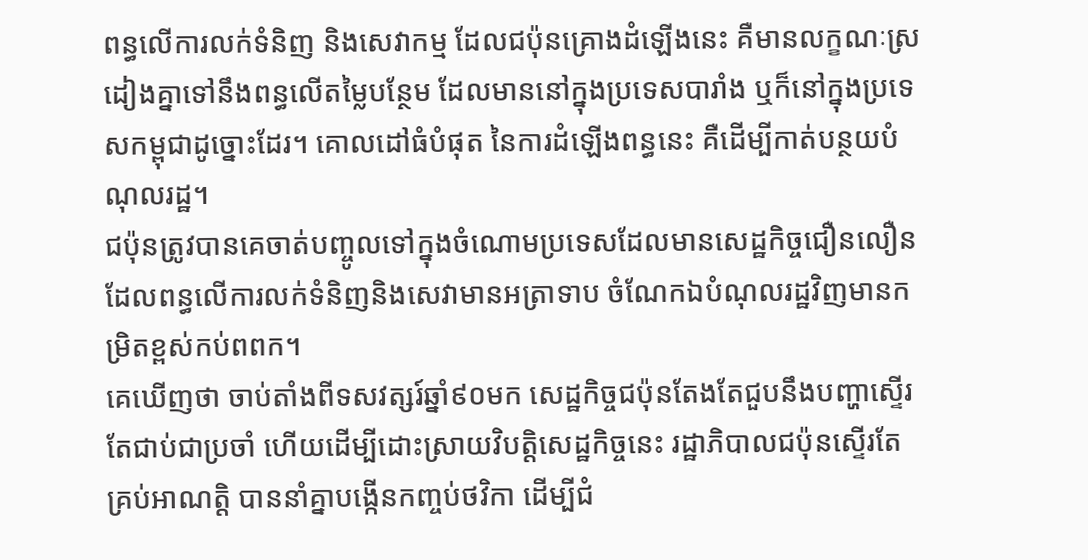ពន្ធលើការលក់ទំនិញ និងសេវាកម្ម ដែលជប៉ុនគ្រោងដំឡើងនេះ គឺមានលក្ខណៈស្រដៀងគ្នាទៅនឹងពន្ធលើតម្លៃបន្ថែម ដែលមាននៅក្នុងប្រទេសបារាំង ឬក៏នៅក្នុងប្រទេសកម្ពុជាដូច្នោះដែរ។ គោលដៅធំបំផុត នៃការដំឡើងពន្ធនេះ គឺដើម្បីកាត់បន្ថយបំណុលរដ្ឋ។
ជប៉ុនត្រូវបានគេចាត់បញ្ចូលទៅក្នុងចំណោមប្រទេសដែលមានសេដ្ឋកិច្ចជឿនលឿន ដែលពន្ធលើការលក់ទំនិញនិងសេវាមានអត្រាទាប ចំណែកឯបំណុលរដ្ឋវិញមានកម្រិតខ្ពស់កប់ពពក។
គេឃើញថា ចាប់តាំងពីទសវត្សរ៍ឆ្នាំ៩០មក សេដ្ឋកិច្ចជប៉ុនតែងតែជួបនឹងបញ្ហាស្ទើរតែជាប់ជាប្រចាំ ហើយដើម្បីដោះស្រាយវិបត្តិសេដ្ឋកិច្ចនេះ រដ្ឋាភិបាលជប៉ុនស្ទើរតែគ្រប់អាណត្តិ បាននាំគ្នាបង្កើនកញ្ចប់ថវិកា ដើម្បីជំ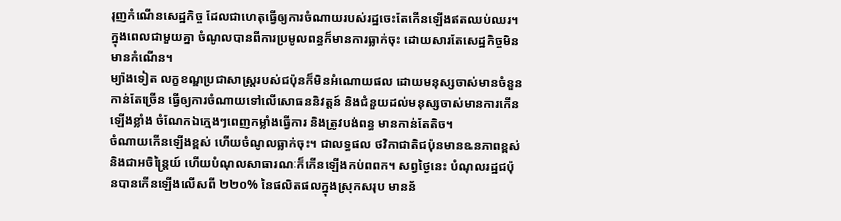រុញកំណើនសេដ្ឋកិច្ច ដែលជាហេតុធ្វើឲ្យការចំណាយរបស់រដ្ឋចេះតែកើនឡើងឥតឈប់ឈរ។ ក្នុងពេលជាមួយគ្នា ចំណូលបានពីការប្រមូលពន្ធក៏មានការធ្លាក់ចុះ ដោយសារតែសេដ្ឋកិច្ចមិនមានកំណើន។
ម្យ៉ាងទៀត លក្ខខណ្ឌប្រជាសាស្រ្តរបស់ជប៉ុនក៏មិនអំណោយផល ដោយមនុស្សចាស់មានចំនួនកាន់តែច្រើន ធ្វើឲ្យការចំណាយទៅលើសោធននិវត្តន៍ និងជំនួយដល់មនុស្សចាស់មានការកើនឡើងខ្លាំង ចំណែកឯក្មេងៗពេញកម្លាំងធ្វើការ និងត្រូវបង់ពន្ធ មានកាន់តែតិច។
ចំណាយកើនឡើងខ្ពស់ ហើយចំណូលធ្លាក់ចុះ។ ជាលទ្ធផល ថវិកាជាតិជប៉ុនមានឩនភាពខ្ពស់ និងជាអចិន្រ្តៃយ៍ ហើយបំណុលសាធារណៈក៏កើនឡើងកប់ពពក។ សព្វថ្ងៃនេះ បំណុលរដ្ឋជប៉ុនបានកើនឡើងលើសពី ២២០% នៃផលិតផលក្នុងស្រុកសរុប មានន័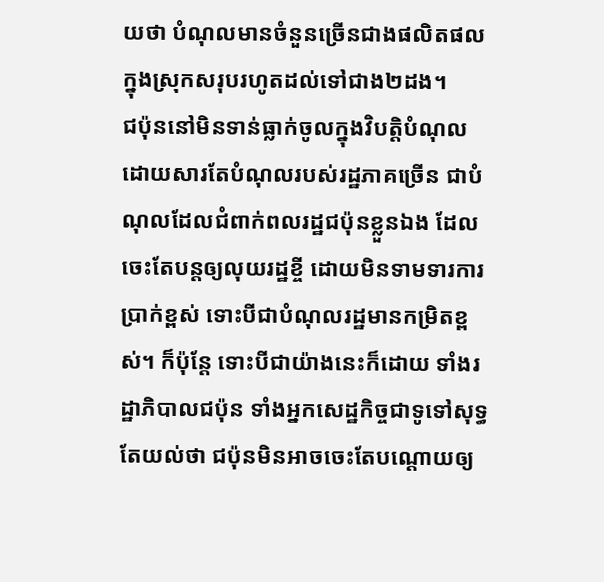យថា បំណុលមានចំនួនច្រើនជាងផលិតផលក្នុងស្រុកសរុបរហូតដល់ទៅជាង២ដង។
ជប៉ុននៅមិនទាន់ធ្លាក់ចូលក្នុងវិបត្តិបំណុល ដោយសារតែបំណុលរបស់រដ្ឋភាគច្រើន ជាបំណុលដែលជំពាក់ពលរដ្ឋជប៉ុនខ្លួនឯង ដែលចេះតែបន្តឲ្យលុយរដ្ឋខ្ចី ដោយមិនទាមទារការប្រាក់ខ្ពស់ ទោះបីជាបំណុលរដ្ឋមានកម្រិតខ្ពស់។ ក៏ប៉ុន្តែ ទោះបីជាយ៉ាងនេះក៏ដោយ ទាំងរដ្ឋាភិបាលជប៉ុន ទាំងអ្នកសេដ្ឋកិច្ចជាទូទៅសុទ្ធតែយល់ថា ជប៉ុនមិនអាចចេះតែបណ្តោយឲ្យ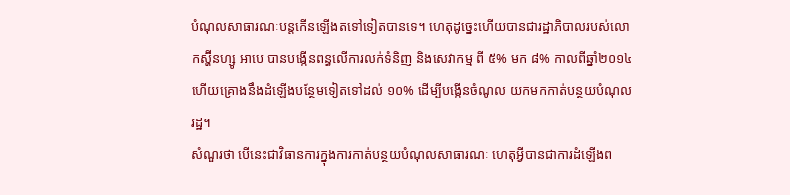បំណុលសាធារណៈបន្តកើនឡើងតទៅទៀតបានទេ។ ហេតុដូច្នេះហើយបានជារដ្ឋាភិបាលរបស់លោកស្ហ៊ីនហ្សូ អាបេ បានបង្កើនពន្ធលើការលក់ទំនិញ និងសេវាកម្ម ពី ៥% មក ៨% កាលពីឆ្នាំ២០១៤ ហើយគ្រោងនឹងដំឡើងបន្ថែមទៀតទៅដល់ ១០% ដើម្បីបង្កើនចំណូល យកមកកាត់បន្ថយបំណុលរដ្ឋ។
សំណួរថា បើនេះជាវិធានការក្នុងការកាត់បន្ថយបំណុលសាធារណៈ ហេតុអ្វីបានជាការដំឡើងព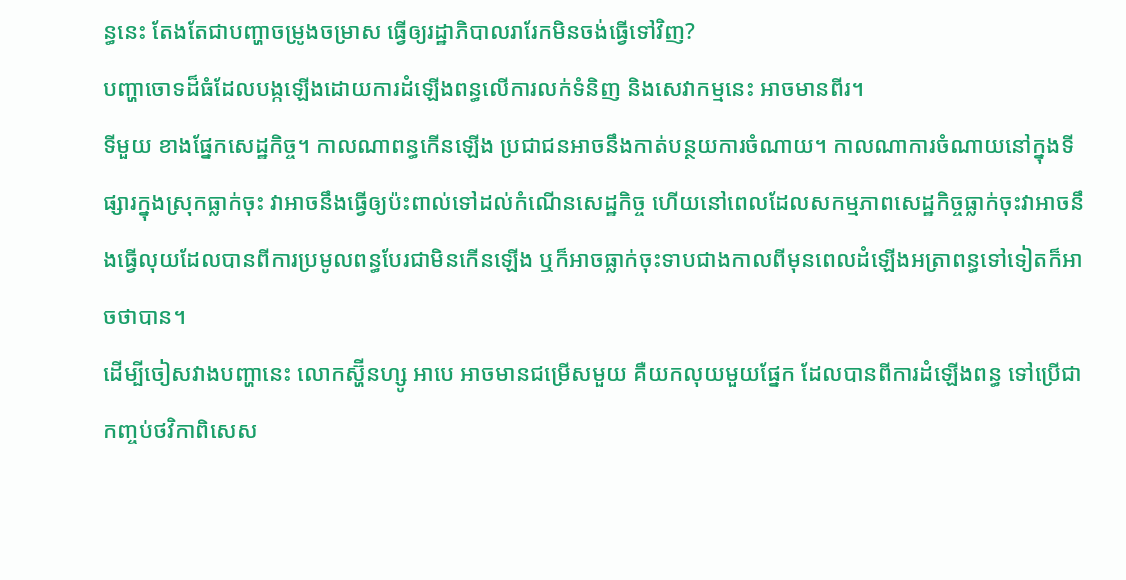ន្ធនេះ តែងតែជាបញ្ហាចម្រូងចម្រាស ធ្វើឲ្យរដ្ឋាភិបាលរារែកមិនចង់ធ្វើទៅវិញ?
បញ្ហាចោទដ៏ធំដែលបង្កឡើងដោយការដំឡើងពន្ធលើការលក់ទំនិញ និងសេវាកម្មនេះ អាចមានពីរ។
ទីមួយ ខាងផ្នែកសេដ្ឋកិច្ច។ កាលណាពន្ធកើនឡើង ប្រជាជនអាចនឹងកាត់បន្ថយការចំណាយ។ កាលណាការចំណាយនៅក្នុងទីផ្សារក្នុងស្រុកធ្លាក់ចុះ វាអាចនឹងធ្វើឲ្យប៉ះពាល់ទៅដល់កំណើនសេដ្ឋកិច្ច ហើយនៅពេលដែលសកម្មភាពសេដ្ឋកិច្ចធ្លាក់ចុះវាអាចនឹងធ្វើលុយដែលបានពីការប្រមូលពន្ធបែរជាមិនកើនឡើង ឬក៏អាចធ្លាក់ចុះទាបជាងកាលពីមុនពេលដំឡើងអត្រាពន្ធទៅទៀតក៏អាចថាបាន។
ដើម្បីចៀសវាងបញ្ហានេះ លោកស្ហ៊ីនហ្សូ អាបេ អាចមានជម្រើសមួយ គឺយកលុយមួយផ្នែក ដែលបានពីការដំឡើងពន្ធ ទៅប្រើជាកញ្ចប់ថវិកាពិសេស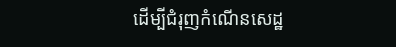ដើម្បីជំរុញកំណើនសេដ្ឋ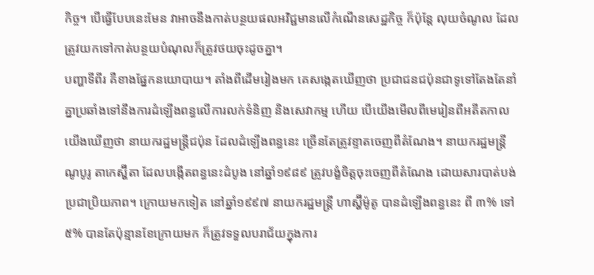កិច្ច។ បើធ្វើបែបនេះមែន វាអាចនឹងកាត់បន្ថយផលអវិជ្ជមានលើកំណើនសេដ្ឋកិច្ច ក៏ប៉ុន្តែ លុយចំណូល ដែលត្រូវយកទៅកាត់បន្ថយបំណុលក៏ត្រូវថយចុះដូចគ្នា។
បញ្ហាទីពីរ គឺខាងផ្នែកនយោបាយ។ តាំងពីដើមរៀងមក គេសង្កេតឃើញថា ប្រជាជនជប៉ុនជាទូទៅតែងតែនាំគ្នាប្រឆាំងទៅនឹងការដំឡើងពន្ធលើការលក់ទំនិញ និងសេវាកម្ម ហើយ បើយើងមើលពីមេរៀនពីអតីតកាល យើងឃើញថា នាយករដ្ឋមន្រ្តីជប៉ុន ដែលដំឡើងពន្ធនេះ ច្រើនតែត្រូវខ្ទាតចេញពីតំណែង។ នាយករដ្ឋមន្រ្តី ណូបូរូ តាកេស្ហ៊ីតា ដែលបង្កើតពន្ធនេះដំបូង នៅឆ្នាំ១៩៨៩ ត្រូវបង្ខំចិត្តចុះចេញពីតំណែង ដោយសារបាត់បង់ប្រជាប្រិយភាព។ ក្រោយមកទៀត នៅឆ្នាំ១៩៩៧ នាយករដ្ឋមន្រ្តី ហាស្ហ៊ីម៉ូតូ បានដំឡើងពន្ធនេះ ពី ៣% ទៅ ៥% បានតែប៉ុន្មានខែក្រោយមក ក៏ត្រូវទទួលបរាជ័យក្នុងការ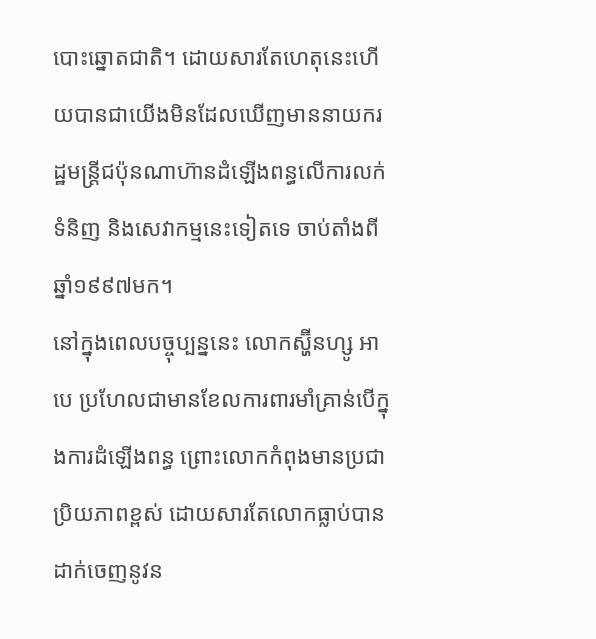បោះឆ្នោតជាតិ។ ដោយសារតែហេតុនេះហើយបានជាយើងមិនដែលឃើញមាននាយករដ្ឋមន្រ្តីជប៉ុនណាហ៊ានដំឡើងពន្ធលើការលក់ទំនិញ និងសេវាកម្មនេះទៀតទេ ចាប់តាំងពីឆ្នាំ១៩៩៧មក។
នៅក្នុងពេលបច្ចុប្បន្ននេះ លោកស្ហ៊ីនហ្សូ អាបេ ប្រហែលជាមានខែលការពារមាំគ្រាន់បើក្នុងការដំឡើងពន្ធ ព្រោះលោកកំពុងមានប្រជាប្រិយភាពខ្ពស់ ដោយសារតែលោកធ្លាប់បានដាក់ចេញនូវន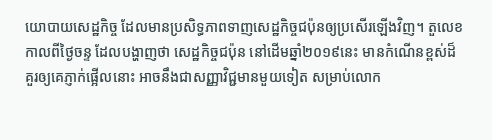យោបាយសេដ្ឋកិច្ច ដែលមានប្រសិទ្ធភាពទាញសេដ្ឋកិច្ចជប៉ុនឲ្យប្រសើរឡើងវិញ។ តួលេខកាលពីថ្ងៃចន្ទ ដែលបង្ហាញថា សេដ្ឋកិច្ចជប៉ុន នៅដើមឆ្នាំ២០១៩នេះ មានកំណើនខ្ពស់ដ៏គួរឲ្យគេភ្ញាក់ផ្អើលនោះ អាចនឹងជាសញ្ញាវិជ្ជមានមួយទៀត សម្រាប់លោក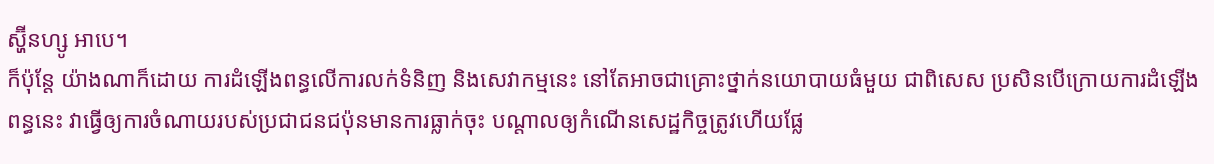ស្ហ៊ីនហ្សូ អាបេ។
ក៏ប៉ុន្តែ យ៉ាងណាក៏ដោយ ការដំឡើងពន្ធលើការលក់ទំនិញ និងសេវាកម្មនេះ នៅតែអាចជាគ្រោះថ្នាក់នយោបាយធំមួយ ជាពិសេស ប្រសិនបើក្រោយការដំឡើងពន្ធនេះ វាធ្វើឲ្យការចំណាយរបស់ប្រជាជនជប៉ុនមានការធ្លាក់ចុះ បណ្តាលឲ្យកំណើនសេដ្ឋកិច្ចត្រូវហើយផ្លែ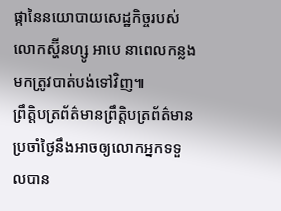ផ្កានៃនយោបាយសេដ្ឋកិច្ចរបស់លោកស្ហ៊ីនហ្សូ អាបេ នាពេលកន្លងមកត្រូវបាត់បង់ទៅវិញ៕
ព្រឹត្តិបត្រព័ត៌មានព្រឹត្តិបត្រព័ត៌មានប្រចាំថ្ងៃនឹងអាចឲ្យលោកអ្នកទទួលបាន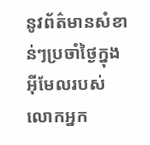នូវព័ត៌មានសំខាន់ៗប្រចាំថ្ងៃក្នុងអ៊ីមែលរបស់លោកអ្នក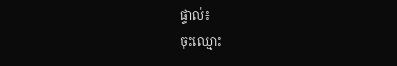ផ្ទាល់៖
ចុះឈ្មោះ